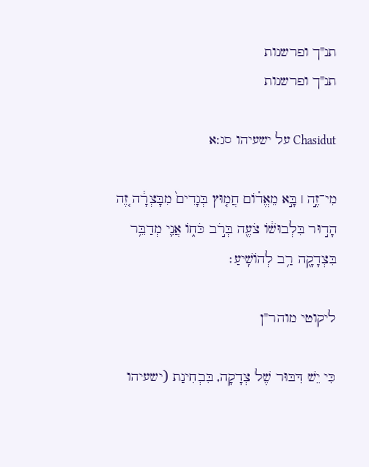תנ"ך ופרשנות
תנ"ך ופרשנות

Chasidut על ישעיהו סג:א

מִי־זֶ֣ה ׀ בָּ֣א מֵאֱד֗וֹם חֲמ֤וּץ בְּגָדִים֙ מִבָּצְרָ֔ה זֶ֚ה הָד֣וּר בִּלְבוּשׁ֔וֹ צֹעֶ֖ה בְּרֹ֣ב כֹּח֑וֹ אֲנִ֛י מְדַבֵּ֥ר בִּצְדָקָ֖ה רַ֥ב לְהוֹשִֽׁיעַ׃

ליקוטי מוהר"ן

כִּי יֵשׁ דִּבּוּר שֶׁל צְדָקָה, בִּבְחִינַת (ישעיהו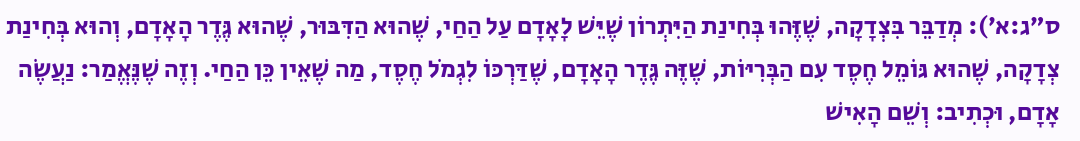ס״ג:א׳): מְדַבֵּר בִּצְדָקָה, שֶׁזֶּהוּ בְּחִינַת הַיִּתְרוֹן שֶׁיֵּשׁ לָאָדָם עַל הַחַי, שֶׁהוּא הַדִּבּוּר, שֶׁהוּא גֶּדֶר הָאָדָם, וְהוּא בְּחִינַת צְדָקָה, שֶׁהוּא גּוֹמֵל חֶסֶד עִם הַבְּרִיּוֹת, שֶׁזֶּה גֶּדֶר הָאָדָם, שֶׁדַּרְכּוֹ לִגְמֹל חֶסֶד, מַה שֶׁאֵין כֵּן הַחַי. וְזֶה שֶׁנֶּאֱמַר: נַעֲשֶׂה אָדָם, וּכְתִיב: וְשֵׁם הָאִישׁ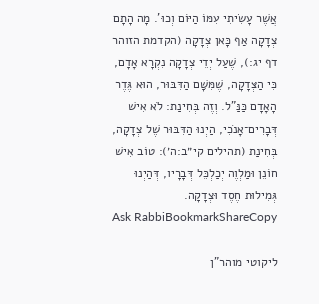אֲשֶׁר עָשִׂיתִי עִמּוֹ הַיּוֹם וְכוּ'. מָה הָתָם צְדָקָה אַף כָּאן צְדָקָה (הקדמת הזוהר דף יג:), שֶׁעַל יְדֵי צְדָקָה נִקְרָא אָדָם, כִּי הַצְּדָקָה, שֶׁמִּשָּׁם הַדִּבּוּר, הוּא גֶּדֶר הָאָדָם כַּנַּ"ל. וְזֶה בְּחִינַת: לֹא אִישׁ דְּבָרִים־אָנֹכִי, הַיְנוּ הַדִּבּוּר שֶׁל צְדָקָה, בְּחִינַת (תהילים קי״ב:ה׳): טוֹב אִישׁ חוֹנֵן וּמַלְוֶה יְכַלְכֵּל דְּבָרָיו, דְּהַיְנוּ גְּמִילוּת חֶסֶד וּצְדָקָה.
Ask RabbiBookmarkShareCopy

ליקוטי מוהר"ן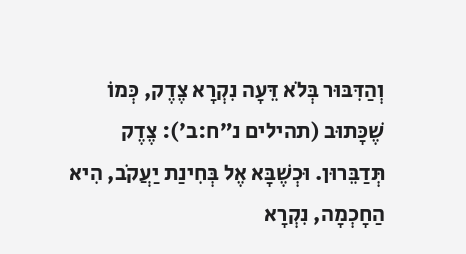וְהַדִּבּוּר בְּלֹא דֵּעָה נִקְרָא צֶדֶק, כְּמוֹ שֶׁכָּתוּב (תהילים נ״ח:ב׳): צֶדֶק תְּדַבֵּרוּן. וּכְשֶׁבָּא אֶל בְּחִינַת יַעֲקֹב, הִיא הַחָכְמָה, נִקְרָא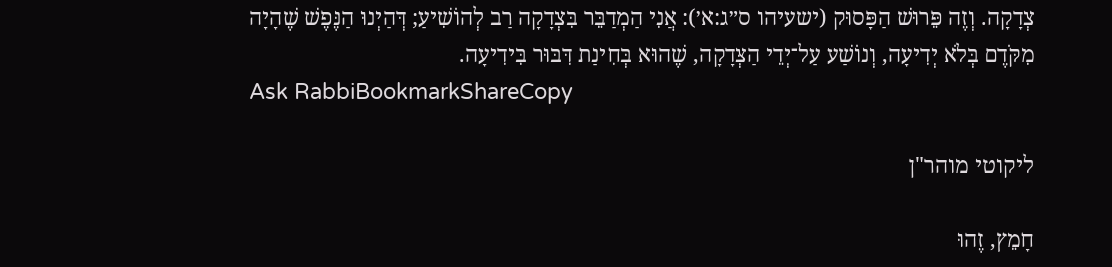צְדָקָה. וְזֶה פֵּרוּשׁ הַפָּסוּק (ישעיהו ס״ג:א׳): אֲנִי הַמְדַבֵּר בִּצְדָקָה רַב לְהוֹשִׁיעַ; דְּהַיְנוּ הַנֶּפֶשׁ שֶׁהָיָה מִקֹּדֶם בְּלֹא יְדִיעָה, וְנוֹשַׁע עַל־יְדֵי הַצְּדָקָה, שֶׁהוּא בְּחִינַת דִּבּוּר בִּידִיעָה.
Ask RabbiBookmarkShareCopy

ליקוטי מוהר"ן

חָמֵץ, זֶהוּ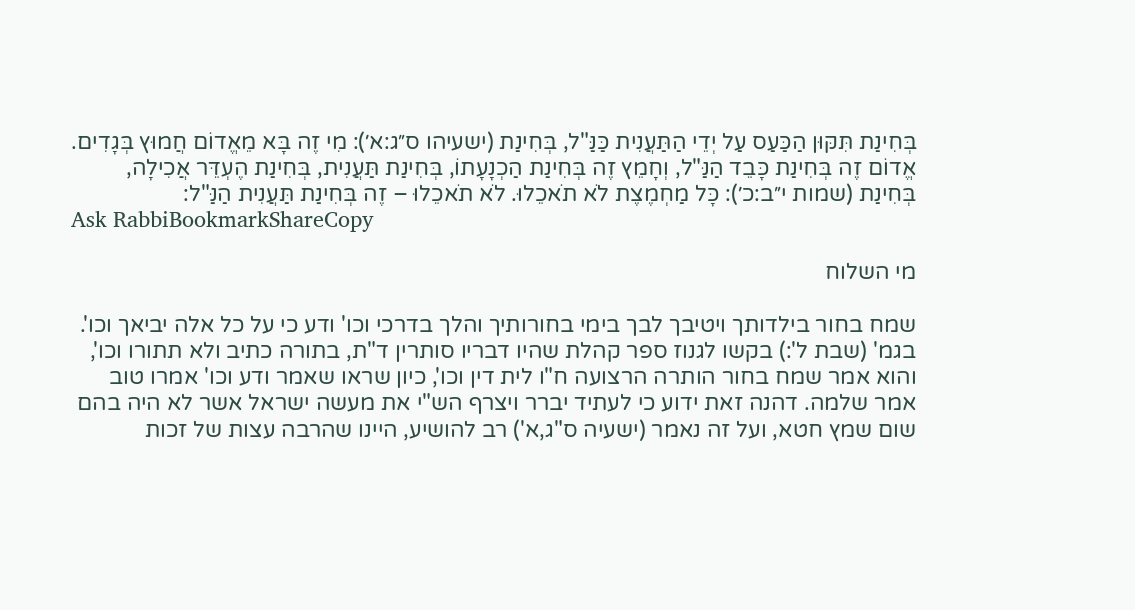בְּחִינַת תִּקּוּן הַכַּעַס עַל יְדֵי הַתַּעֲנִית כַּנַּ"ל, בְּחִינַת (ישעיהו ס״ג:א׳): מִי זֶה בָּא מֵאֱדוֹם חֲמוּץ בְּגָדִים. אֱדוֹם זֶה בְּחִינַת כָּבֵד הַנַּ"ל, וְחָמֵץ זֶה בְּחִינַת הַכְנָעָתוֹ, בְּחִינַת תַּעֲנִית, בְּחִינַת הֶעְדֵּר אֲכִילָה, בְּחִינַת (שמות י״ב:כ׳): כָּל מַחְמֶצֶת לֹא תֹאכֵלוּ. לֹא תֹאכֵלוּ – זֶה בְּחִינַת תַּעֲנִית הַנַּ"ל:
Ask RabbiBookmarkShareCopy

מי השלוח

שמח בחור בילדותך ויטיבך לבך בימי בחורותיך והלך בדרכי וכו' ודע כי על כל אלה יביאך וכו'. בגמ' (שבת ל':) בקשו לגנוז ספר קהלת שהיו דבריו סותרין ד"ת, בתורה כתיב ולא תתורו וכו', והוא אמר שמח בחור הותרה הרצועה ח"ו לית דין וכו', כיון שראו שאמר ודע וכו' אמרו טוב אמר שלמה. דהנה זאת ידוע כי לעתיד יברר ויצרף הש"י את מעשה ישראל אשר לא היה בהם שום שמץ חטא, ועל זה נאמר (ישעיה ס"ג,א') רב להושיע, היינו שהרבה עצות של זכות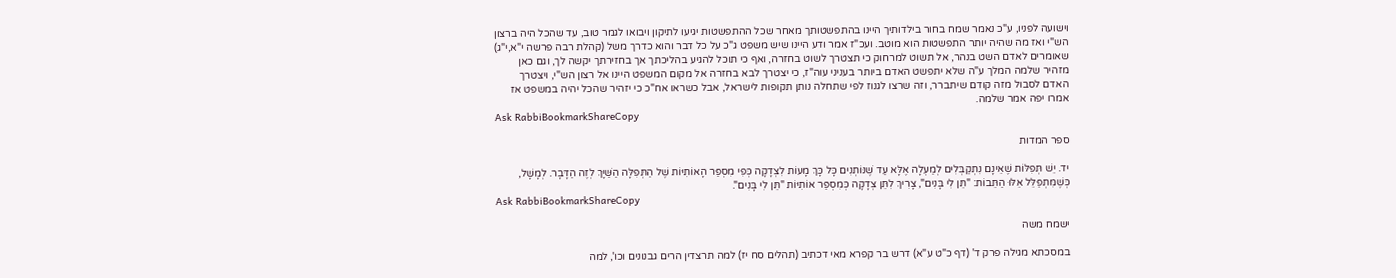וישועה לפניו, ע"כ נאמר שמח בחור בילדותיך היינו בהתפשטותך מאחר שכל ההתפשטות יגיעו לתיקון ויבואו לגמר טוב, עד שהכל היה ברצון הש"י ואז מה שהיה יותר התפשטות הוא מוטב. ועכ"ז אמר ודע היינו שיש משפט ג"כ על כל דבר והוא כדרך משל (קהלת רבה פרשה י"א,י"ג) שאומרים לאדם השט בנהר, אל תשוט למרחוק כי תצטרך לשוט בחזרה, ואף כי תוכל להגיע בהליכתך אך בחזירתך יקשה לך, וגם כאן מזהיר שלמה המלך ע"ה שלא יתפשט האדם ביותר בעניני עוה"ז, כי יצטרך לבא בחזרה אל מקום המשפט היינו אל רצון הש"י, ויצטרך האדם לסבול מזה קודם שיתברר, וזה שרצו לגנוז לפי שתחלה נותן תקופות לישראל, אבל כשראו אח"כ כי יזהיר שהכל יהיה במשפט אז אמרו יפה אמר שלמה.
Ask RabbiBookmarkShareCopy

ספר המדות

יד. יֵשׁ תְּפִלּוֹת שֶׁאֵינָם נִתְקַבְּלִים לְמַעְלָה אֶלָּא עַד שֶׁנּוֹתְנִים כָּל כָּךְ מָעוֹת לִצְדָקָה כְּפִי מִסְפַּר הָאוֹתִיּוֹת שֶׁל הַתְּפִלָּה הַשַּׁיָּךְ לְזֶה הַדָּבָר. לְמָשָׁל, כְּשֶׁמִּתְפַּלֵּל אֵלּוּ הַתֵּבוֹת: "תֵּן לִי בָּנִים", צָרִיךְ לִתֵּן צְדָקָה כְּמִסְפַּר אוֹתִיּוֹת "תֵּן לִי בָּנִים".
Ask RabbiBookmarkShareCopy

ישמח משה

במסכתא מגילה פרק ד' (דף כ"ט ע"א) דרש בר קפרא מאי דכתיב (תהלים סח יז) למה תרצדין הרים גבנונים וכו', למה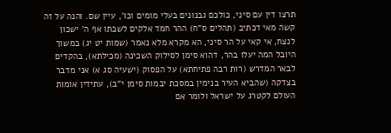תרצו דין עם סיני, כולכם גבנונים בעלי מומים וכו', עיין שם. והנה על זה קשה מאי דכתיב (תהלים ס"ח) ההר חמד אלקים לשבתו אף ה' ישכון לנצח, אי קאי על הר סיני, הא מקרא מלא נאמר (שמות יט יג) במשוך היובל המה יעלו בהר, דהוא סימן לסילוק השכינה (מכילתא), בהקדים לבאר המדרש (רות רבה פתיחתא) על הפסוק (ישעיה סג א) אני מדבר בצדקה (שהביא העיר בנימין במסכת יבמות סימן י"ב), עתידין אומות העולם לקטרג על ישראל ולומר אם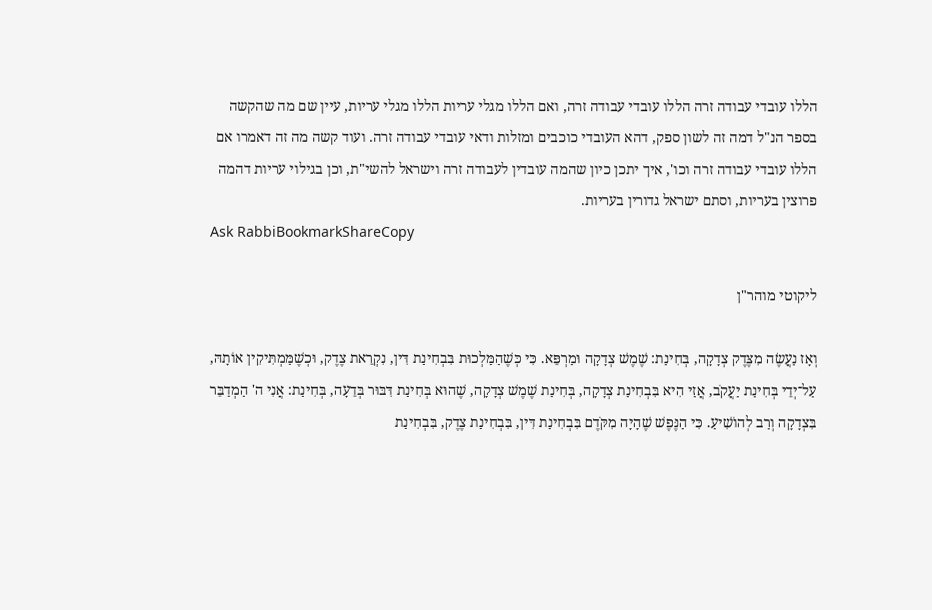הללו עובדי עבודה זרה הללו עובדי עבודה זרה, ואם הללו מגלי עריות הללו מגלי עריות, עיין שם מה שהקשה בספר הנ"ל דמה זה לשון ספק, דהא העובדי כוכבים ומזלות ודאי עובדי עבודה זרה. ועוד קשה מה זה דאמרו אם הללו עובדי עבודה זרה וכו', איך יתכן כיון שהמה עובדין לעבודה זרה וישראל להשי"ת, וכן בגילוי עריות דהמה פרוצין בעריות, וסתם ישראל גדורין בעריות.
Ask RabbiBookmarkShareCopy

ליקוטי מוהר"ן

וְאָז נַעֲשֶׂה מִצֶּדֶק צְדָקָה, בְּחִינַת: שֶׁמֶשׁ צְדָקָה וּמַרְפֵּא. כִּי כְּשֶׁהַמַּלְכוּת בִּבְחִינַת דִּין, נִקְרֵאת צֶדֶק, וּכְשֶׁמַּמְתִּיקִין אוֹתָהּ, עַל־יְדֵי בְּחִינַת יַעֲקֹב, אֲזַי הִיא בִּבְחִינַת צְדָקָה, בְּחִינַת שֶׁמֶשׁ צְדָקָה, שֶׁהוּא בְּחִינַת דִּבּוּר בְּדֵעָה, בְּחִינַת: אֲנִי ה' הַמְדַבֵּר בִּצְדָקָה וְרַב לְהוֹשִׁיעַ. כִּי הַנֶּפֶשׁ שֶׁהָיָה מִקֹּדֶם בִּבְחִינַת דִּין, בִּבְחִינַת צֶדֶק, בִּבְחִינַת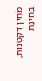מֹחִין דְּקַטְנוּת, בְּחִינַת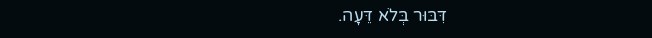דִּבּוּר בְּלֹא דֵּעָה.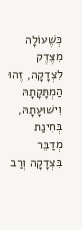כְּשֶׁעוֹלָה מִצֶּדֶק לִצְדָקָה, זֶהוּ הַמְתָּקָתָהּ וִישׁוּעָתָהּ, בְּחִינַת מְדַבֵּר בִּצְדָקָה וְרַב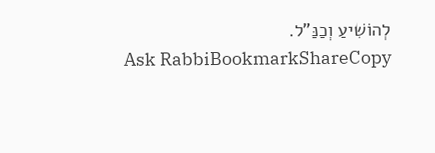לְהוֹשִׁיעַ וְכַנַּ"ל.
Ask RabbiBookmarkShareCopy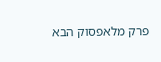פרק מלאפסוק הבא